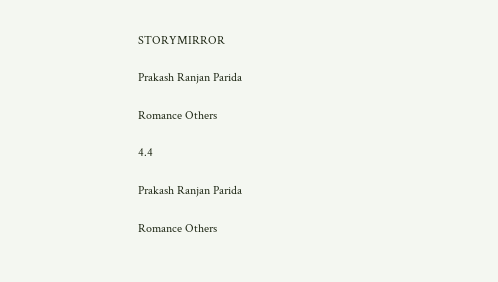STORYMIRROR

Prakash Ranjan Parida

Romance Others

4.4

Prakash Ranjan Parida

Romance Others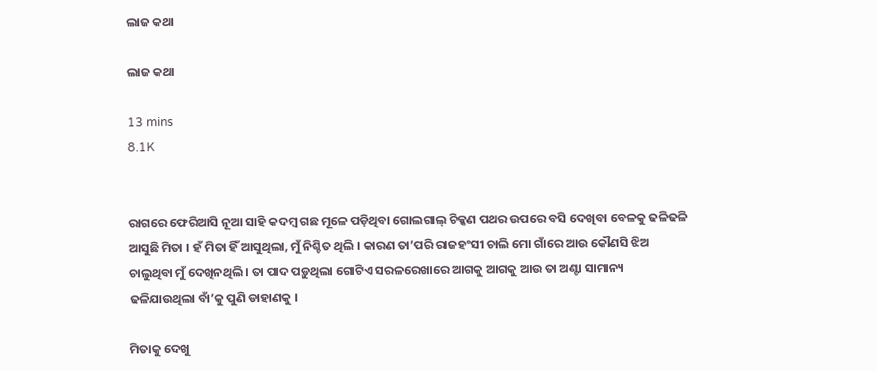ଲାଜ କଥା

ଲାଜ କଥା

13 mins
8.1K


ରାଗରେ ଫେରିଆସି ନୂଆ ସାହି କଦମ୍ବ ଗଛ ମୂଳେ ପଡ଼ିଥିବା ଗୋଲଗାଲ୍‌ ଚିକ୍କଣ ପଥର ଉପରେ ବସି ଦେଖିବା ବେଳକୁ ଢଳିଢଳି ଆସୁଛି ମିତା । ହଁ ମିତା ହିଁ ଆସୁଥିଲା, ମୁଁ ନିଶ୍ଚିତ ଥିଲି । କାରଣ ତା’ପରି ରାଜହଂସୀ ଚାଲି ମୋ ଗାଁରେ ଆଉ କୌଣସି ଝିଅ ଚାଲୁଥିବା ମୁଁ ଦେଖିନଥିଲି । ତା ପାଦ ପଡ଼ୁଥିଲା ଗୋଟିଏ ସରଳରେଖାରେ ଆଗକୁ ଆଗକୁ ଆଉ ତା ଅଣ୍ଟା ସାମାନ୍ୟ ଢଳିଯାଉଥିଲା ବାଁ’କୁ ପୁଣି ଡାହାଣକୁ ।

ମିତାକୁ ଦେଖୁ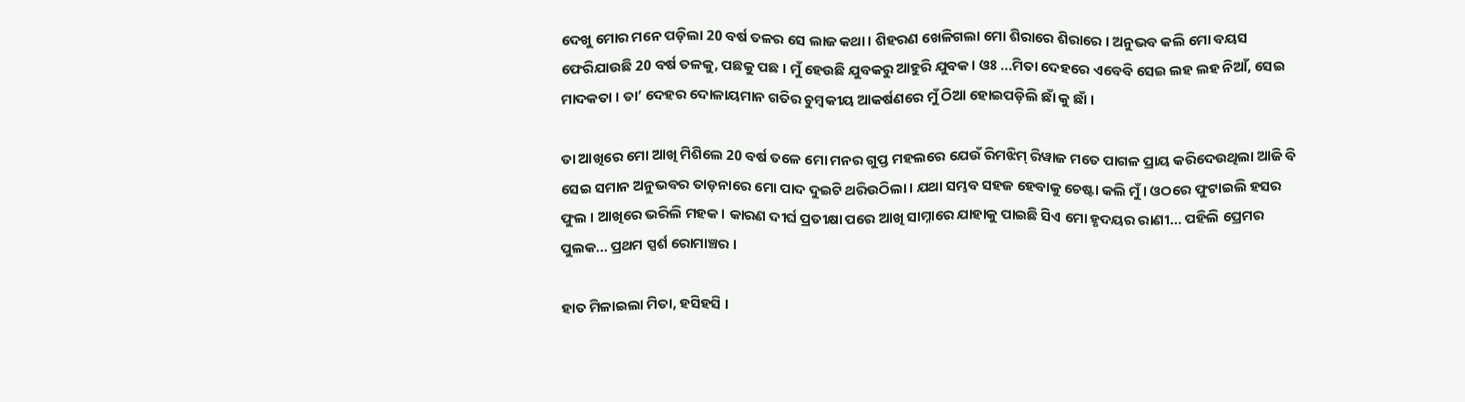ଦେଖୁ ମୋର ମନେ ପଡ଼ିଲା 20 ବର୍ଷ ତଳର ସେ ଲାଜ କଥା । ଶିହରଣ ଖେଳିଗଲା ମୋ ଶିରାରେ ଶିରାରେ । ଅନୁଭବ କଲି ମୋ ବୟସ ଫେରିଯାଉଛି 20 ବର୍ଷ ତଳକୁ, ପଛକୁ ପଛ । ମୁଁ ହେଉଛି ଯୁବକରୁ ଆହୁରି ଯୁବକ । ଓଃ ...ମିତା ଦେହରେ ଏବେବି ସେଇ ଲହ ଲହ ନିଆଁ, ସେଇ ମାଦକତା । ତା’ ଦେହର ଦୋଳାୟମାନ ଗତିର ଚୁମ୍ବକୀୟ ଆକର୍ଷଣରେ ମୁଁ ଠିଆ ହୋଇପଡ଼ିଲି ଛାଁ କୁ ଛାଁ ।

ତା ଆଖିରେ ମୋ ଆଖି ମିଶିଲେ 20 ବର୍ଷ ତଳେ ମୋ ମନର ଗୁପ୍ତ ମହଲରେ ଯେଉଁ ରିମଝିମ୍‌ ରିୱାଜ ମତେ ପାଗଳ ପ୍ରାୟ କରିଦେଉଥିଲା ଆଜି ବି ସେଇ ସମାନ ଅନୁଭବର ତାଡ଼ନାରେ ମୋ ପାଦ ଦୁଇଟି ଥରିଉଠିଲା । ଯଥା ସମ୍ଭବ ସହଜ ହେବାକୁ ଚେଷ୍ଟା କଲି ମୁଁ । ଓଠରେ ଫୁଟାଇଲି ହସର ଫୁଲ । ଆଖିରେ ଭରିଲି ମହକ । କାରଣ ଦୀର୍ଘ ପ୍ରତୀକ୍ଷା ପରେ ଆଖି ସାମ୍ନାରେ ଯାହାକୁ ପାଇଛି ସିଏ ମୋ ହୃଦୟର ରାଣୀ... ପହିଲି ପ୍ରେମର ପୁଲକ... ପ୍ରଥମ ସ୍ପର୍ଶ ରୋମାଞ୍ଚର ।

ହାତ ମିଳାଇଲା ମିତା, ହସିହସି ।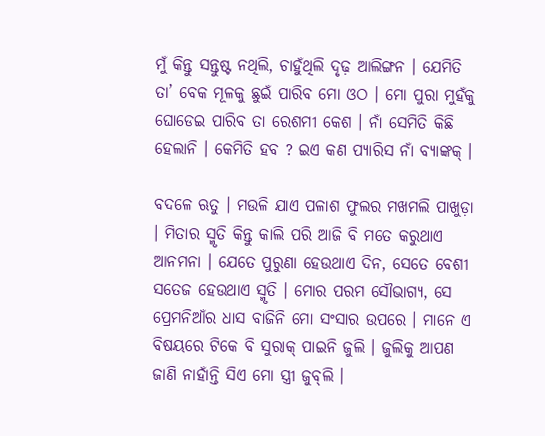ମୁଁ କିନ୍ତୁ ସନ୍ତୁଷ୍ଟ ନଥିଲି, ଚାହୁଁଥିଲି ଦୃଢ଼ ଆଲିଙ୍ଗନ । ଯେମିତି ତା’ ବେକ ମୂଳକୁ ଛୁଇଁ ପାରିବ ମୋ ଓଠ । ମୋ ପୁରା ମୁହଁକୁ ଘୋଡେଇ ପାରିବ ତା ରେଶମୀ କେଶ । ନାଁ ସେମିତି କିଛି ହେଲାନି । କେମିତି ହବ ? ଇଏ କଣ ପ୍ୟାରିସ ନାଁ ବ୍ୟାଙ୍କକ୍‌ ।

ବଦଳେ ଋତୁ । ମଉଳି ଯାଏ ପଳାଶ ଫୁଲର ମଖମଲି ପାଖୁଡ଼ା । ମିତାର ସ୍ମୃତି କିନ୍ତୁ କାଲି ପରି ଆଜି ବି ମତେ କରୁଥାଏ ଆନମନା । ଯେତେ ପୁରୁଣା ହେଉଥାଏ ଦିନ, ସେତେ ବେଶୀ ସତେଜ ହେଉଥାଏ ସ୍ମୃତି । ମୋର ପରମ ସୌଭାଗ୍ୟ, ସେ ପ୍ରେମନିଆଁର ଧାସ ବାଜିନି ମୋ ସଂସାର ଉପରେ । ମାନେ ଏ ବିଷୟରେ ଟିକେ ବି ସୁରାକ୍‌ ପାଇନି ଜୁଲି । ଜୁଲିକୁ ଆପଣ ଜାଣି ନାହାଁନ୍ତି ସିଏ ମୋ ସ୍ତ୍ରୀ ଜୁବ୍‌ଲି ।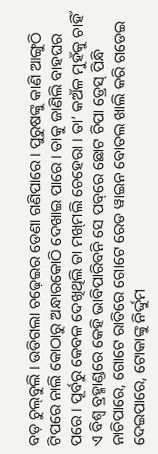ବଡ଼ ଚୁଲ୍‌ବୁଲି । ଉଡିଗଲା ଚଢ଼େଇର ଡେଣା ଗଣିପାରେ । ପୁରୁଷଙ୍କୁ କାଣି ଆଙ୍ଗୁଠି ଟିପରେ ନାଲି କୋଠାରୁ ଅନ୍ଧାରକୋଠି ଦେଖାଇ ପାରେ । ତାକୁ ଜାଣିଲି ବାହଘର ପରେ । ପୂର୍ବରୁ କେବଳ ଦେଖିଥିଲି ତା ମଖ୍‌ମଲି ଚେହେରା । ତା’ କଅଁଳ ମୁହଁକୁ ଚାହିଁ ଏ ବିଶ୍ବ ବ୍ରହ୍ମାଣ୍ଡରେ କେହି ଭାବିପାରିବନି ସେ ପବ୍‌ରେ ଛୋଟ ଚିପା ଡ୍ରେସ୍‌ ପିନ୍ଧି ନାଚିପାରେ, ଗୋଟେ ରାତିରେ ଗୋଟେ ରେଡ ୱାଇନ ବୋତଲ ଖାଲି କରି ଗଡେଇ ଦେଇପାରେ, ଟୋକାଙ୍କୁ ନିର୍ଦ୍ଦୁମ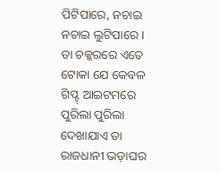ପିଟିପାରେ, ନଚାଇ ନଚାଇ ଲୁଟିପାରେ । ତା ଚକ୍କରରେ ଏତେ ଟୋକା ଯେ କେବଳ ଗିପ୍ଟ୍‌ ଆଇଟମରେ ପୁରିଲା ପୁରିଲା ଦେଖାଯାଏ ତା ରାଜଧାନୀ ଭଡ଼ାଘର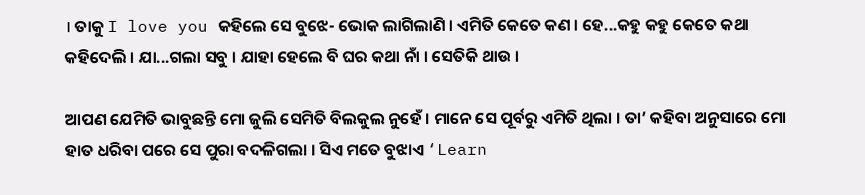। ତାକୁ I love you କହିଲେ ସେ ବୁଝେ- ଭୋକ ଲାଗିଲାଣି । ଏମିତି କେତେ କଣ । ହେ...କହୁ କହୁ କେତେ କଥା କହିଦେଲି । ଯା...ଗଲା ସବୁ । ଯାହା ହେଲେ ବି ଘର କଥା ନାଁ । ସେତିକି ଥାଉ ।

ଆପଣ ଯେମିତି ଭାବୁଛନ୍ତି ମୋ ଜୁଲି ସେମିତି ବିଲକୁଲ ନୁହେଁ । ମାନେ ସେ ପୂର୍ବରୁ ଏମିତି ଥିଲା । ତା’ କହିବା ଅନୁସାରେ ମୋ ହାତ ଧରିବା ପରେ ସେ ପୁରା ବଦଳିଗଲା । ସିଏ ମତେ ବୁଝାଏ ‘Learn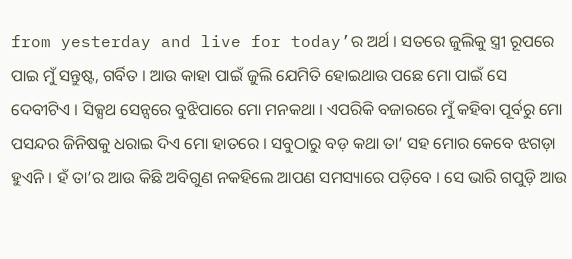from yesterday and live for today’ର ଅର୍ଥ । ସତରେ ଜୁଲିକୁ ସ୍ତ୍ରୀ ରୂପରେ ପାଇ ମୁଁ ସନ୍ତୁଷ୍ଟ, ଗର୍ବିତ । ଆଉ କାହା ପାଇଁ ଜୁଲି ଯେମିତି ହୋଇଥାଉ ପଛେ ମୋ ପାଇଁ ସେ ଦେବୀଟିଏ । ସିକ୍ସଥ ସେନ୍ସରେ ବୁଝିପାରେ ମୋ ମନକଥା । ଏପରିକି ବଜାରରେ ମୁଁ କହିବା ପୂର୍ବରୁ ମୋ ପସନ୍ଦର ଜିନିଷକୁ ଧରାଇ ଦିଏ ମୋ ହାତରେ । ସବୁଠାରୁ ବଡ଼ କଥା ତା’ ସହ ମୋର କେବେ ଝଗଡ଼ା ହୁଏନି । ହଁ ତା’ର ଆଉ କିଛି ଅବିଗୁଣ ନକହିଲେ ଆପଣ ସମସ୍ୟାରେ ପଡ଼ିବେ । ସେ ଭାରି ଗପୁଡ଼ି ଆଉ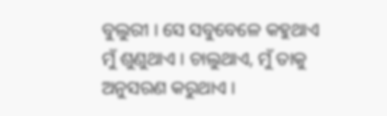ବୁଲୁରୀ । ସେ ସବୁବେଳେ କହୁଥାଏ ମୁଁ ଶୁଣୁଥାଏ । ଚାଲୁଥାଏ, ମୁଁ ତାକୁ ଅନୁସରଣ କରୁଥାଏ ।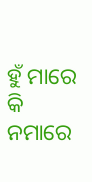ହୁଁ ମାରେ କି ନମାରେ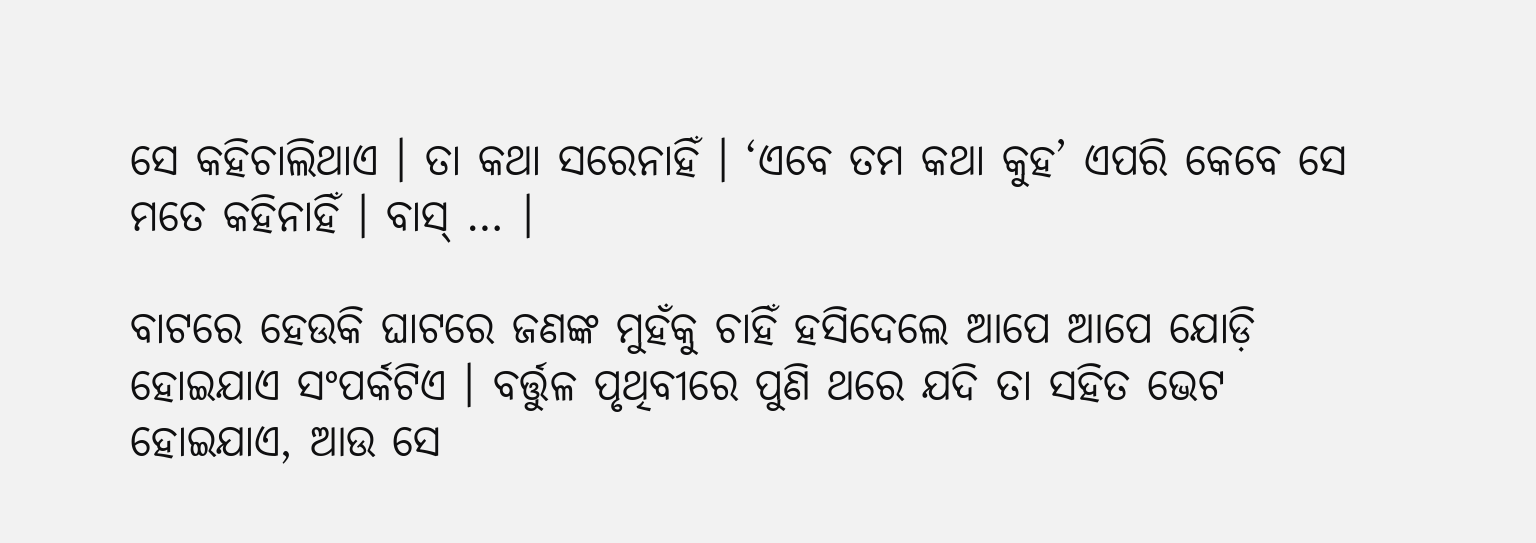ସେ କହିଚାଲିଥାଏ । ତା କଥା ସରେନାହିଁ । ‘ଏବେ ତମ କଥା କୁହ’ ଏପରି କେବେ ସେ ମତେ କହିନାହିଁ । ବାସ୍‌ … ।

ବାଟରେ ହେଉକି ଘାଟରେ ଜଣଙ୍କ ମୁହଁକୁ ଚାହିଁ ହସିଦେଲେ ଆପେ ଆପେ ଯୋଡ଼ି ହୋଇଯାଏ ସଂପର୍କଟିଏ । ବର୍ତ୍ତୁଳ ପୃଥିବୀରେ ପୁଣି ଥରେ ଯଦି ତା ସହିତ ଭେଟ ହୋଇଯାଏ, ଆଉ ସେ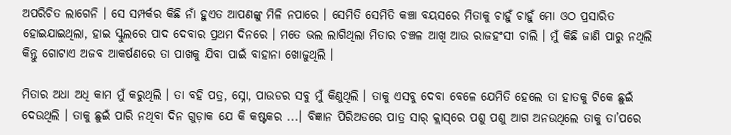ଅପରିଚିତ ଲାଗେନି । ସେ ସମ୍ପର୍କର କିଛି ନାଁ ହୁଏତ ଆପଣଙ୍କୁ ମିଳି ନପାରେ । ସେମିତି ସେମିତି କଞ୍ଚା ବୟସରେ ମିତାକୁ ଚାହୁଁ ଚାହୁଁ ମୋ ଓଠ ପ୍ରସାରିତ ହୋଇଯାଇଥିଲା, ହାଇ ସ୍କୁଲରେ ପାଦ ଦେବାର ପ୍ରଥମ ଦିନରେ । ମତେ ଭଲ ଲାଗିଥିଲା ମିତାର ଚଞ୍ଚଳ ଆଖି ଆଉ ରାଜହଂସୀ ଚାଲି । ମୁଁ କିଛି ଜାଣି ପାରୁ ନଥିଲି କିନ୍ତୁ ଗୋଟାଏ ଅଜବ ଆକର୍ଷଣରେ ତା ପାଖକୁ ଯିବା ପାଇଁ ବାହାନା ଖୋଜୁଥିଲି ।

ମିତାର ଅଧା ଅଧି କାମ ମୁଁ କରୁଥିଲି । ତା ବହି ପତ୍ର, ସ୍ନୋ, ପାଉଡର ସବୁ ମୁଁ କିଣୁଥିଲି । ତାକୁ ଏସବୁ ଦେବା ବେଳେ ଯେମିତି ହେଲେ ତା ହାତକୁ ଟିକେ ଛୁଇଁ ଦେଉଥିଲି । ତାକୁ ଛୁଇଁ ପାରି ନଥିବା ଦିନ ଗୁଡ଼ାକ ଯେ କି କଷ୍ଟକର ...। ବିଜ୍ଞାନ ପିରିଅଡରେ ପାତ୍ର ସାର୍‌ କ୍ଲାସ୍‌ରେ ପଶୁ ପଶୁ ଆଗ ଅନଉଥିଲେ ତାକୁ ତା’ପରେ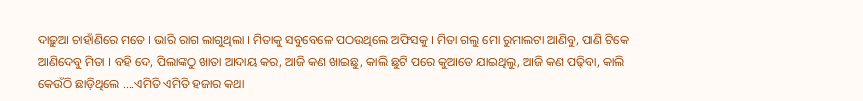ଦାଢ଼ୁଆ ଚାହାଁଣିରେ ମତେ । ଭାରି ରାଗ ଲାଗୁଥିଲା । ମିତାକୁ ସବୁବେଳେ ପଠଉଥିଲେ ଅଫିସକୁ । ମିତା ଗଲୁ ମୋ ରୁମାଲଟା ଆଣିବୁ, ପାଣି ଟିକେ ଆଣିଦେବୁ ମିତା । ବହି ଦେ, ପିଲାଙ୍କଠୁ ଖାତା ଆଦାୟ କର, ଆଜି କଣ ଖାଇଛୁ, କାଲି ଛୁଟି ପରେ କୁଆଡେ ଯାଇଥିଲୁ, ଆଜି କଣ ପଢ଼ିବା, କାଲି କେଉଁଠି ଛାଡ଼ିଥିଲେ ….ଏମିତି ଏମିତି ହଜାର କଥା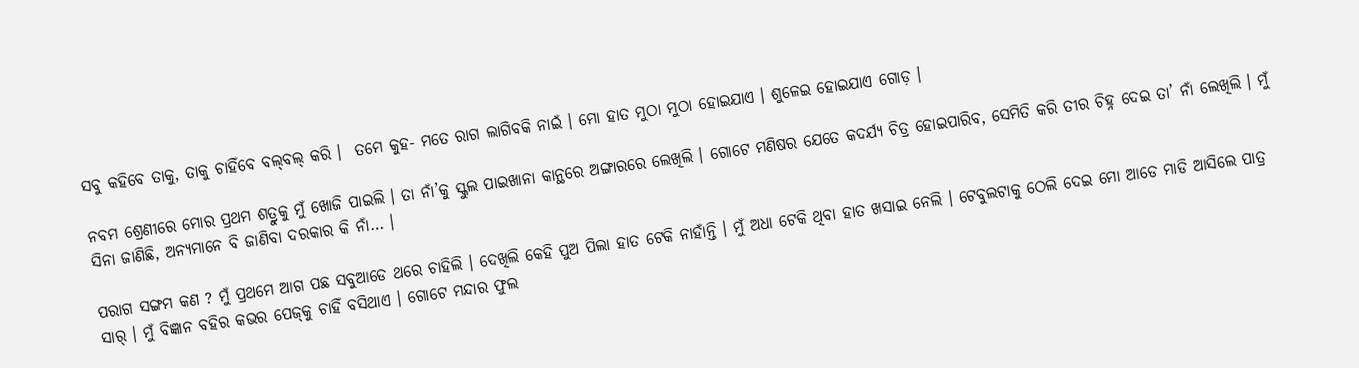ସବୁ କହିବେ ତାକୁ, ତାକୁ ଚାହିଁବେ ବଲ୍‌ବଲ୍‌ କରି ।  ତମେ କୁହ- ମତେ ରାଗ ଲାଗିବକି ନାଇଁ । ମୋ ହାତ ମୁଠା ମୁଠା ହୋଇଯାଏ । ଶୁଳେଇ ହୋଇଯାଏ ଗୋଡ଼ ।

ନବମ ଶ୍ରେଣୀରେ ମୋର ପ୍ରଥମ ଶତ୍ରୁକୁ ମୁଁ ଖୋଜି ପାଇଲି । ତା ନାଁ’କୁ ସ୍କୁଲ ପାଇଖାନା କାନ୍ଥରେ ଅଙ୍ଗାରରେ ଲେଖିଲି । ଗୋଟେ ମଣିଷର ଯେତେ କଦର୍ଯ୍ୟ ଚିତ୍ର ହୋଇପାରିବ, ସେମିତି କରି ତୀର ଚିହ୍ନ ଦେଇ ତା’ ନାଁ ଲେଖିଲି । ମୁଁ ସିନା ଜାଣିଛି, ଅନ୍ୟମାନେ ବି ଜାଣିବା ଦରକାର କି ନାଁ… ।

ପରାଗ ସଙ୍ଗମ କଣ ? ମୁଁ ପ୍ରଥମେ ଆଗ ପଛ ସବୁଆଡେ ଥରେ ଚାହିଲି । ଦେଖିଲି କେହି ପୁଅ ପିଲା ହାତ ଟେକି ନାହାଁନ୍ତି । ମୁଁ ଅଧା ଟେକି ଥିବା ହାତ ଖସାଇ ନେଲି । ଟେବୁଲଟାକୁ ଠେଲି ଦେଇ ମୋ ଆଡେ ମାଡି ଆସିଲେ ପାତ୍ର ସାର୍‌ । ମୁଁ ବିଜ୍ଞାନ ବହିର କଭର ପେଜ୍‌କୁ ଚାହିଁ ବସିଥାଏ । ଗୋଟେ ମନ୍ଦାର ଫୁଲ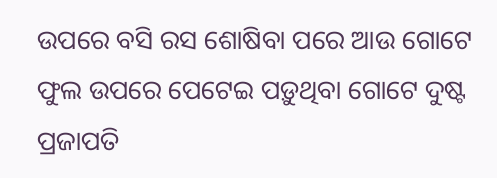ଉପରେ ବସି ରସ ଶୋଷିବା ପରେ ଆଉ ଗୋଟେ ଫୁଲ ଉପରେ ପେଟେଇ ପଡ଼ୁଥିବା ଗୋଟେ ଦୁଷ୍ଟ ପ୍ରଜାପତି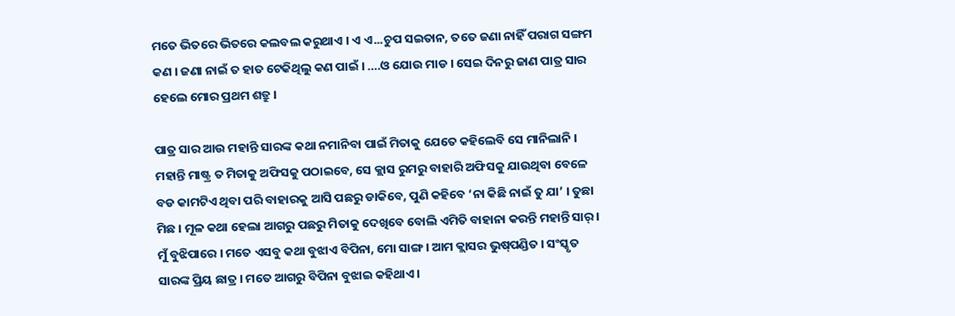ମତେ ଭିତରେ ଭିତରେ କଲବଲ କରୁଥାଏ । ଏ ଏ...ଚୁପ ସଇତାନ, ତତେ ଜଣା ନାହିଁ ପରାଗ ସଙ୍ଗମ କଣ । ଜଣା ନାଇଁ ତ ହାତ ଟେକିଥିଲୁ କଣ ପାଇଁ । ….ଓ ଯୋଉ ମାଡ । ସେଇ ଦିନରୁ ଜାଣ ପାତ୍ର ସାର ହେଲେ ମୋର ପ୍ରଥମ ଶତ୍ରୁ ।

ପାତ୍ର ସାର ଆଉ ମହାନ୍ତି ସାରଙ୍କ କଥା ନମାନିବା ପାଇଁ ମିତାକୁ ଯେତେ କହିଲେବି ସେ ମାନିଲାନି । ମହାନ୍ତି ମାଷ୍ଟ୍ର ତ ମିତାକୁ ଅଫିସକୁ ପଠାଇବେ, ସେ କ୍ଲାସ ରୁମରୁ ବାହାରି ଅଫିସକୁ ଯାଉଥିବା ବେଳେ ବଡ କାମଟିଏ ଥିବା ପରି ବାହାରକୁ ଆସି ପଛରୁ ଡାକିବେ, ପୁଣି କହିବେ ‘ନା କିଛି ନାଇଁ ତୁ ଯା’ । ତୁଛା ମିଛ । ମୂଳ କଥା ହେଲା ଆଗରୁ ପଛରୁ ମିତାକୁ ଦେଖିବେ ବୋଲି ଏମିତି ବାହାନା କରନ୍ତି ମହାନ୍ତି ସାର୍‌ । ମୁଁ ବୁଝିପାରେ । ମତେ ଏସବୁ କଥା ବୁଝାଏ ବିପିନା, ମୋ ସାଙ୍ଗ । ଆମ କ୍ଲାସର ଭୁଷ୍‌ପଣ୍ଡିତ । ସଂସ୍କୃତ ସାରଙ୍କ ପ୍ରିୟ ଛାତ୍ର । ମତେ ଆଗରୁ ବିପିନା ବୁଝାଇ କହିଥାଏ ।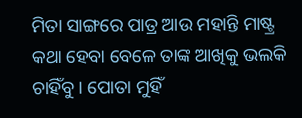ମିତା ସାଙ୍ଗରେ ପାତ୍ର ଆଉ ମହାନ୍ତି ମାଷ୍ଟ୍ର କଥା ହେବା ବେଳେ ତାଙ୍କ ଆଖିକୁ ଭଲକି ଚାହିଁବୁ । ପୋତା ମୁହିଁ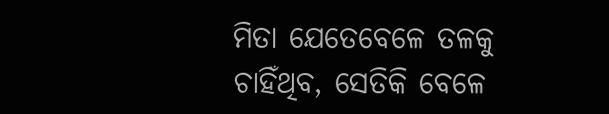ମିତା ଯେତେବେଳେ ତଳକୁ ଚାହିଁଥିବ, ସେତିକି ବେଳେ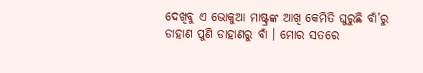ଦେଖିବୁ ଏ ଭୋକୁଆ ମାଷ୍ଟ୍ରଙ୍କ ଆଖି କେମିତି ଘୁରୁଛି ବାଁ’ରୁ ଡାହାଣ ପୁଣି ଡାହାଣରୁ ବାଁ । ମୋର ସତରେ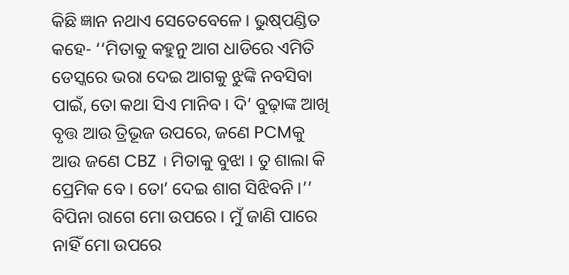କିଛି ଜ୍ଞାନ ନଥାଏ ସେତେବେଳେ । ଭୁଷ୍‌ପଣ୍ଡିତ କହେ- ‘‘ମିତାକୁ କହୁନୁ ଆଗ ଧାଡିରେ ଏମିତି ଡେସ୍କରେ ଭରା ଦେଇ ଆଗକୁ ଝୁଙ୍କି ନବସିବା ପାଇଁ, ତୋ କଥା ସିଏ ମାନିବ । ଦି’ ବୁଢ଼ାଙ୍କ ଆଖି ବୃତ୍ତ ଆଉ ତ୍ରିଭୂଜ ଉପରେ, ଜଣେ PCMକୁ ଆଉ ଜଣେ CBZ । ମିତାକୁ ବୁଝା । ତୁ ଶାଲା କି ପ୍ରେମିକ ବେ । ତୋ’ ଦେଇ ଶାଗ ସିଝିବନି ।’’ ବିପିନା ରାଗେ ମୋ ଉପରେ । ମୁଁ ଜାଣି ପାରେ ନାହିଁ ମୋ ଉପରେ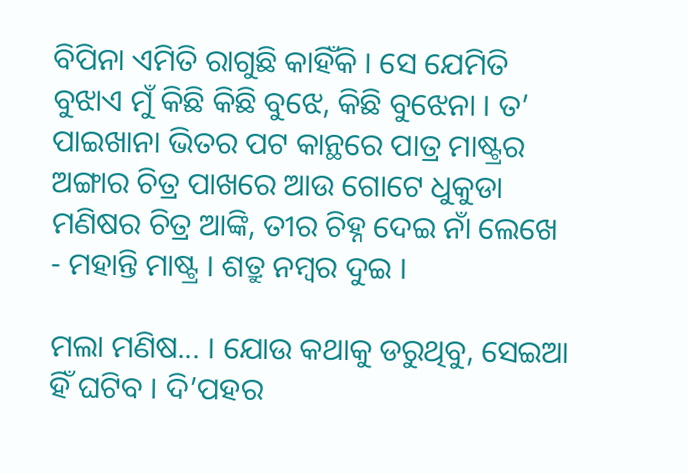ବିପିନା ଏମିତି ରାଗୁଛି କାହିଁକି । ସେ ଯେମିତି ବୁଝାଏ ମୁଁ କିଛି କିଛି ବୁଝେ, କିଛି ବୁଝେନା । ତ’ ପାଇଖାନା ଭିତର ପଟ କାନ୍ଥରେ ପାତ୍ର ମାଷ୍ଟ୍ରର ଅଙ୍ଗାର ଚିତ୍ର ପାଖରେ ଆଉ ଗୋଟେ ଧୁକୁଡା ମଣିଷର ଚିତ୍ର ଆଙ୍କି, ତୀର ଚିହ୍ନ ଦେଇ ନାଁ ଲେଖେ - ମହାନ୍ତି ମାଷ୍ଟ୍ର । ଶତ୍ରୁ ନମ୍ବର ଦୁଇ ।

ମଲା ମଣିଷ... । ଯୋଉ କଥାକୁ ଡରୁଥିବୁ, ସେଇଆ ହିଁ ଘଟିବ । ଦି’ପହର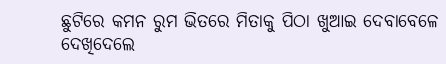ଛୁଟିରେ କମନ ରୁମ ଭିତରେ ମିତାକୁ ପିଠା ଖୁଆଇ ଦେବାବେଳେ ଦେଖିଦେଲେ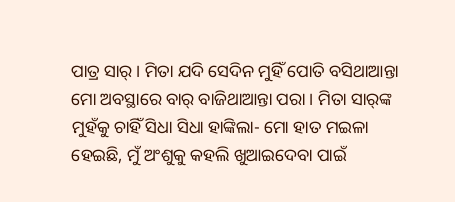ପାତ୍ର ସାର୍‌ । ମିତା ଯଦି ସେଦିନ ମୁହିଁ ପୋତି ବସିଥାଆନ୍ତା ମୋ ଅବସ୍ଥାରେ ବାର୍‌ ବାଜିଥାଆନ୍ତା ପରା । ମିତା ସାର୍‌ଙ୍କ ମୁହଁକୁ ଚାହିଁ ସିଧା ସିଧା ହାଙ୍କିଲା- ମୋ ହାତ ମଇଳା ହେଇଛି, ମୁଁ ଅଂଶୁକୁ କହଲି ଖୁଆଇଦେବା ପାଇଁ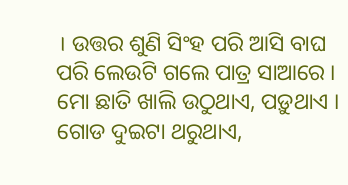। ଉତ୍ତର ଶୁଣି ସିଂହ ପରି ଆସି ବାଘ ପରି ଲେଉଟି ଗଲେ ପାତ୍ର ସାଆରେ । ମୋ ଛାତି ଖାଲି ଉଠୁଥାଏ, ପଡ଼ୁଥାଏ । ଗୋଡ ଦୁଇଟା ଥରୁଥାଏ,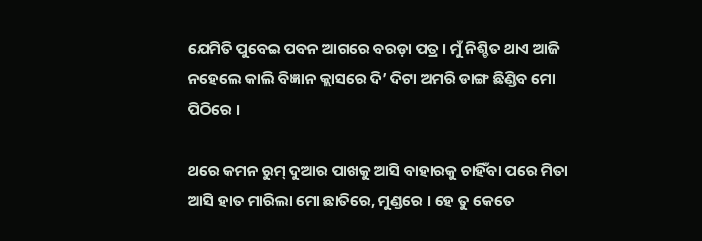ଯେମିତି ପୁବେଇ ପବନ ଆଗରେ ବରଡ଼ା ପତ୍ର । ମୁଁ ନିଶ୍ଚିତ ଥାଏ ଆଜି ନହେଲେ କାଲି ବିଜ୍ଞାନ କ୍ଲାସରେ ଦି’ ଦିଟା ଅମରି ଡାଙ୍ଗ ଛିଣ୍ଡିବ ମୋ ପିଠିରେ ।

ଥରେ କମନ ରୁମ୍‌ ଦୁଆର ପାଖକୁ ଆସି ବାହାରକୁ ଚାହିଁବା ପରେ ମିତା ଆସି ହାତ ମାରିଲା ମୋ ଛାତିରେ, ମୁଣ୍ଡରେ । ହେ ତୁ କେତେ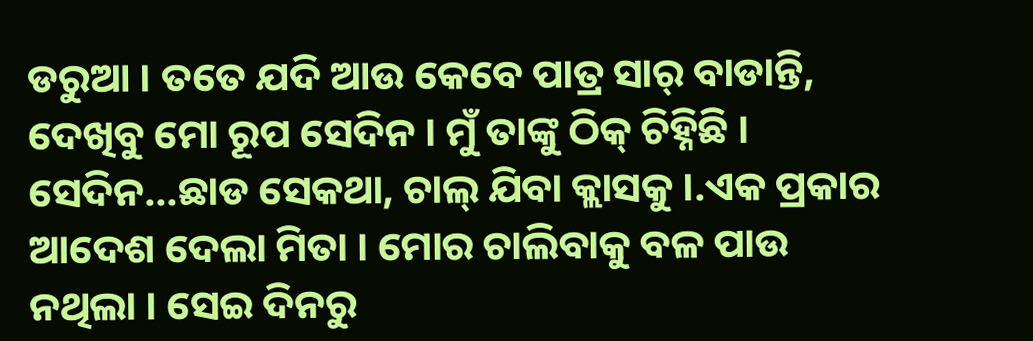ଡରୁଆ । ତତେ ଯଦି ଆଉ କେବେ ପାତ୍ର ସାର୍‌ ବାଡାନ୍ତି, ଦେଖିବୁ ମୋ ରୂପ ସେଦିନ । ମୁଁ ତାଙ୍କୁ ଠିକ୍‌ ଚିହ୍ନିଛି । ସେଦିନ...ଛାଡ ସେକଥା, ଚାଲ୍‌ ଯିବା କ୍ଲାସକୁ ।.ଏକ ପ୍ରକାର ଆଦେଶ ଦେଲା ମିତା । ମୋର ଚାଲିବାକୁ ବଳ ପାଉ ନଥିଲା । ସେଇ ଦିନରୁ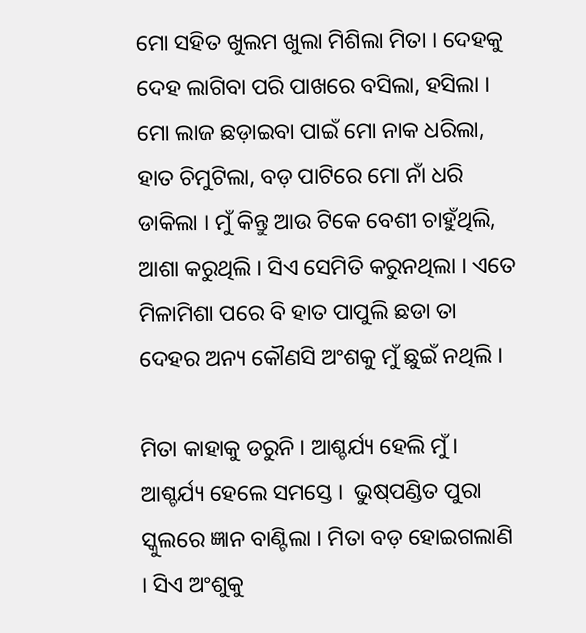ମୋ ସହିତ ଖୁଲମ ଖୁଲା ମିଶିଲା ମିତା । ଦେହକୁ ଦେହ ଲାଗିବା ପରି ପାଖରେ ବସିଲା, ହସିଲା । ମୋ ଲାଜ ଛଡ଼ାଇବା ପାଇଁ ମୋ ନାକ ଧରିଲା, ହାତ ଚିମୁଟିଲା, ବଡ଼ ପାଟିରେ ମୋ ନାଁ ଧରି ଡାକିଲା । ମୁଁ କିନ୍ତୁ ଆଉ ଟିକେ ବେଶୀ ଚାହୁଁଥିଲି, ଆଶା କରୁଥିଲି । ସିଏ ସେମିତି କରୁନଥିଲା । ଏତେ ମିଳାମିଶା ପରେ ବି ହାତ ପାପୁଲି ଛଡା ତା ଦେହର ଅନ୍ୟ କୌଣସି ଅଂଶକୁ ମୁଁ ଛୁଇଁ ନଥିଲି ।

ମିତା କାହାକୁ ଡରୁନି । ଆଶ୍ଚର୍ଯ୍ୟ ହେଲି ମୁଁ । ଆଶ୍ଚର୍ଯ୍ୟ ହେଲେ ସମସ୍ତେ ।  ଭୁଷ୍‌ପଣ୍ଡିତ ପୁରା ସ୍କୁଲରେ ଜ୍ଞାନ ବାଣ୍ଟିଲା । ମିତା ବଡ଼ ହୋଇଗଲାଣି । ସିଏ ଅଂଶୁକୁ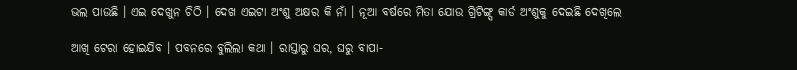ଭଲ ପାଉଛି । ଏଇ ଦେଖୁନ ଚିଠି । ଦେଖ ଏଇଟା ଅଂଶୁ ଅକ୍ଷର କି ନାଁ । ନୂଆ ବର୍ଷରେ ମିତା ଯୋଉ ଗ୍ରିଟିଙ୍ଗ୍ସ କାର୍ଡ ଅଂଶୁକୁ ଦେଇଛି ଦେଖିଲେ

ଆଖି ଟେରା ହୋଇଯିବ । ପବନରେ ବୁଲିଲା କଥା । ରାସ୍ତାରୁ ଘର, ଘରୁ ବାପା-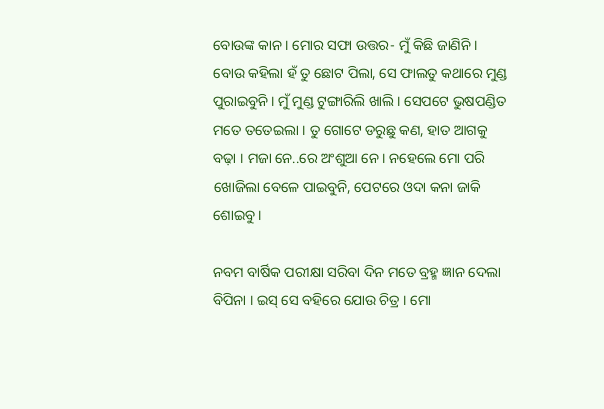ବୋଉଙ୍କ କାନ । ମୋର ସଫା ଉତ୍ତର- ମୁଁ କିଛି ଜାଣିନି । ବୋଉ କହିଲା ହଁ ତୁ ଛୋଟ ପିଲା, ସେ ଫାଲତୁ କଥାରେ ମୁଣ୍ଡ ପୁରାଇବୁନି । ମୁଁ ମୁଣ୍ଡ ଟୁଙ୍ଗାରିଲି ଖାଲି । ସେପଟେ ଭୁଷପଣ୍ଡିତ ମତେ ତତେଇଲା । ତୁ ଗୋଟେ ଡରୁଛୁ କଣ, ହାତ ଆଗକୁ ବଢ଼ା । ମଜା ନେ..ରେ ଅଂଶୁଆ ନେ । ନହେଲେ ମୋ ପରି ଖୋଜିଲା ବେଳେ ପାଇବୁନି, ପେଟରେ ଓଦା କନା ଜାକି ଶୋଇବୁ ।

ନବମ ବାର୍ଷିକ ପରୀକ୍ଷା ସରିବା ଦିନ ମତେ ବ୍ରହ୍ମ ଜ୍ଞାନ ଦେଲା ବିପିନା । ଇସ୍‌ ସେ ବହିରେ ଯୋଉ ଚିତ୍ର । ମୋ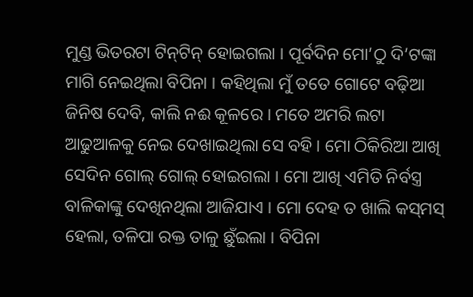ମୁଣ୍ଡ ଭିତରଟା ଟିନ୍‌ଟିନ୍‌ ହୋଇଗଲା । ପୂର୍ବଦିନ ମୋ’ଠୁ ଦି’ଟଙ୍କା ମାଗି ନେଇଥିଲା ବିପିନା । କହିଥିଲା ମୁଁ ତତେ ଗୋଟେ ବଢ଼ିଆ ଜିନିଷ ଦେବି, କାଲି ନଈ କୂଳରେ । ମତେ ଅମରି ଲଟା ଆଢୁଆଳକୁ ନେଇ ଦେଖାଇଥିଲା ସେ ବହି । ମୋ ଠିକିରିଆ ଆଖି ସେଦିନ ଗୋଲ୍‌ ଗୋଲ୍‌ ହୋଇଗଲା । ମୋ ଆଖି ଏମିତି ନିର୍ବସ୍ତ୍ର ବାଳିକାଙ୍କୁ ଦେଖିନଥିଲା ଆଜିଯାଏ । ମୋ ଦେହ ତ ଖାଲି କସ୍‌ମସ୍‌ ହେଲା, ତଳିପା ରକ୍ତ ତାଳୁ ଛୁଁଇଲା । ବିପିନା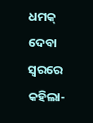ଧମକ୍‌ ଦେବା ସ୍ବରରେ କହିଲା-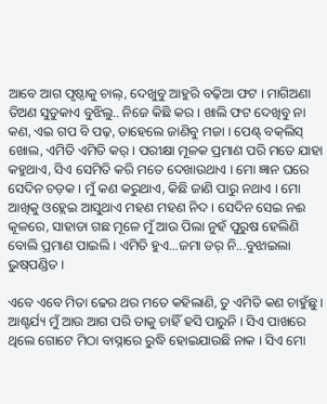ଆବେ ଆଗ ପୃଷ୍ଠାକୁ ଚାଲ୍‌, ଦେଖୁବୁ ଆହୁରି ବଢ଼ିଆ ଫଟ । ମାଗିଅଣା ତିଅଣ ସୁଡୁକାଏ ବୁଝିଲୁ.. ନିଜେ କିଛି କର । ଖାଲି ଫଟ ଦେଖିବୁ ନା କଣ, ଏଇ ଗପ ବି ପଢ଼, ତାହେଲେ ଜାଣିବୁ ମଜା । ପେଣ୍ଟ୍ ବକ୍‌ଲିସ୍‌ ଖୋଲ, ଏମିତି ଏମିତି କର୍‌ । ପରୀକ୍ଷା ମୂଳକ ପ୍ରମାଣ ପରି ମତେ ଯାହା କହୁଥାଏ, ସିଏ ସେମିତି କରି ମତେ ଦେଖାଉଥାଏ । ମୋ ଜ୍ଞାନ ଘରେ ସେଦିନ ଚଡ଼କ । ମୁଁ କଣ କରୁଥାଏ, କିଛି ଜାଣି ପାରୁ ନଥାଏ । ମୋ ଆଖିକୁ ଓହ୍ଲେଇ ଆସୁଥାଏ ମହଣ ମହଣ ନିଦ । ସେଦିନ ସେଇ ନଈ କୂଳରେ, ସାହାଡା ଗଛ ମୂଳେ ମୁଁ ଆଉ ପିଲା ନୁହଁ ପୁରୁଷ ହେଲିଣି ବୋଲି ପ୍ରମାଣ ପାଇଲି । ଏମିତି ହୁଏ...ଜମା ଡର୍‌ ନି...ବୁଝାଇଲା ଭୁଷ୍‌ପଣ୍ଡିତ ।

ଏବେ ଏବେ ମିତା ଢେର ଥର ମତେ କହିଲାଣି, ତୁ ଏମିତି କଣ ଚାହୁଁଛୁ । ଆଶ୍ଚର୍ଯ୍ୟ ମୁଁ ଆଉ ଆଗ ପରି ତାକୁ ଚାହିଁ ହସି ପାରୁନି । ସିଏ ପାଖରେ ଥିଲେ ଗୋଟେ ମିଠା ବାସ୍ନାରେ ରୁଦ୍ଧି ହୋଇଯାଉଛି ନାକ । ସିଏ ମୋ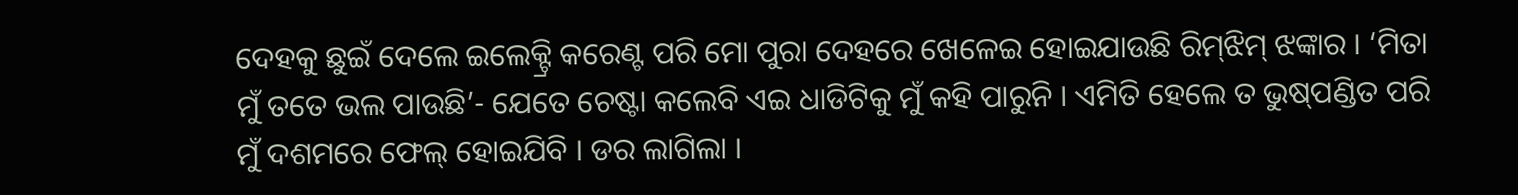ଦେହକୁ ଛୁଇଁ ଦେଲେ ଇଲେକ୍ଟ୍ରି କରେଣ୍ଟ ପରି ମୋ ପୁରା ଦେହରେ ଖେଳେଇ ହୋଇଯାଉଛି ରିମ୍‌ଝିମ୍‌ ଝଙ୍କାର । ‘ମିତା ମୁଁ ତତେ ଭଲ ପାଉଛି’- ଯେତେ ଚେଷ୍ଟା କଲେବି ଏଇ ଧାଡିଟିକୁ ମୁଁ କହି ପାରୁନି । ଏମିତି ହେଲେ ତ ଭୁଷ୍‌ପଣ୍ଡିତ ପରି ମୁଁ ଦଶମରେ ଫେଲ୍‌ ହୋଇଯିବି । ଡର ଲାଗିଲା ।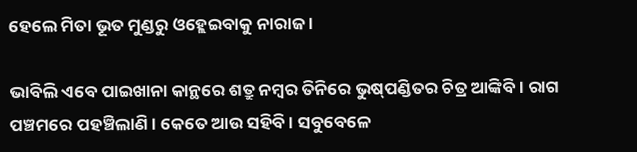ହେଲେ ମିତା ଭୂତ ମୁଣ୍ଡରୁ ଓହ୍ଲେଇବାକୁ ନାରାଜ ।

ଭାବିଲି ଏବେ ପାଇଖାନା କାନ୍ଥରେ ଶତ୍ରୁ ନମ୍ବର ତିନିରେ ଭୁଷ୍‌ପଣ୍ଡିତର ଚିତ୍ର ଆଙ୍କିବି । ରାଗ ପଞ୍ଚମରେ ପହଞ୍ଚିଲାଣି । କେତେ ଆଉ ସହିବି । ସବୁବେଳେ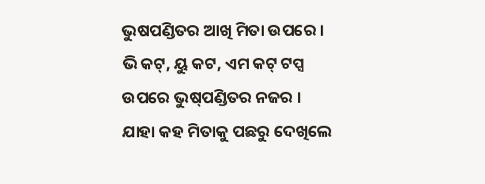ଭୁଷପଣ୍ଡିତର ଆଖି ମିତା ଉପରେ । ଭି କଟ୍‌, ୟୁ କଟ, ଏମ କଟ୍‌ ଟପ୍ସ ଉପରେ ଭୁଷ୍‌ପଣ୍ଡିତର ନଜର । ଯାହା କହ ମିତାକୁ ପଛରୁ ଦେଖିଲେ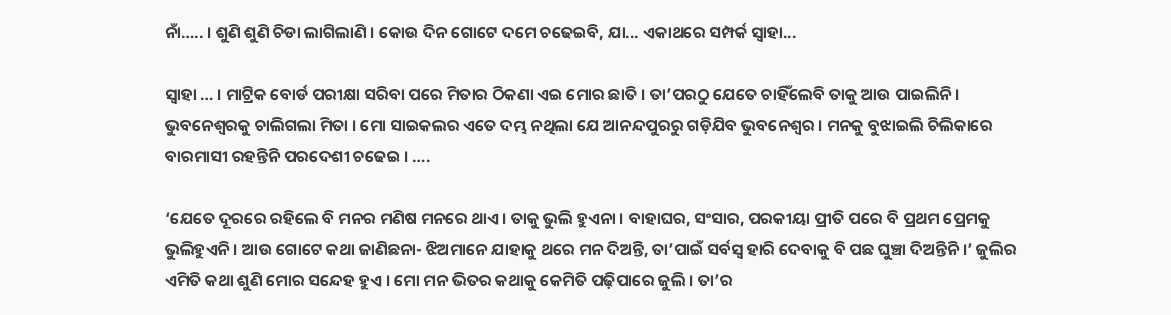ନାଁ….. । ଶୁଣି ଶୁଣି ଚିଡା ଲାଗିଲାଣି । କୋଉ ଦିନ ଗୋଟେ ଦମେ ଚଢେଇବି, ଯା... ଏକାଥରେ ସମ୍ପର୍କ ସ୍ବାହା...

ସ୍ବାହା … । ମାଟ୍ରିକ ବୋର୍ଡ ପରୀକ୍ଷା ସରିବା ପରେ ମିତାର ଠିକଣା ଏଇ ମୋର ଛାତି । ତା’ପରଠୁ ଯେତେ ଚାହିଁଲେବି ତାକୁ ଆଉ ପାଇଲିନି । ଭୁବନେଶ୍ବରକୁ ଚାଲିଗଲା ମିତା । ମୋ ସାଇକଲର ଏତେ ଦମ୍ଭ ନଥିଲା ଯେ ଆନନ୍ଦପୁରରୁ ଗଡ଼ିଯିବ ଭୁବନେଶ୍ବର । ମନକୁ ବୁଝାଇଲି ଚିଲିକାରେ ବାରମାସୀ ରହନ୍ତିନି ପରଦେଶୀ ଚଢେଇ । ….

‘ଯେତେ ଦୂରରେ ରହିଲେ ବି ମନର ମଣିଷ ମନରେ ଥାଏ । ତାକୁ ଭୁଲି ହୁଏନା । ବାହାଘର, ସଂସାର, ପରକୀୟା ପ୍ରୀତି ପରେ ବି ପ୍ରଥମ ପ୍ରେମକୁ ଭୁଲିହୁଏନି । ଆଉ ଗୋଟେ କଥା ଜାଣିଛନା- ଝିଅମାନେ ଯାହାକୁ ଥରେ ମନ ଦିଅନ୍ତି, ତା’ପାଇଁ ସର୍ବସ୍ବ ହାରି ଦେବାକୁ ବି ପଛ ଘୁଞ୍ଚା ଦିଅନ୍ତିନି ।’ ଜୁଲିର ଏମିତି କଥା ଶୁଣି ମୋର ସନ୍ଦେହ ହୁଏ । ମୋ ମନ ଭିତର କଥାକୁ କେମିତି ପଢ଼ିପାରେ ଜୁଲି । ତା’ର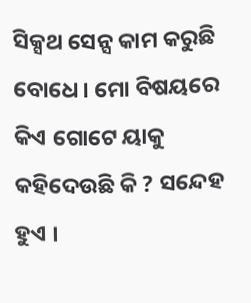ସିକ୍ସଥ ସେନ୍ସ କାମ କରୁଛି ବୋଧେ । ମୋ ବିଷୟରେ କିଏ ଗୋଟେ ୟାକୁ କହିଦେଉଛି କି ? ସନ୍ଦେହ ହୁଏ ।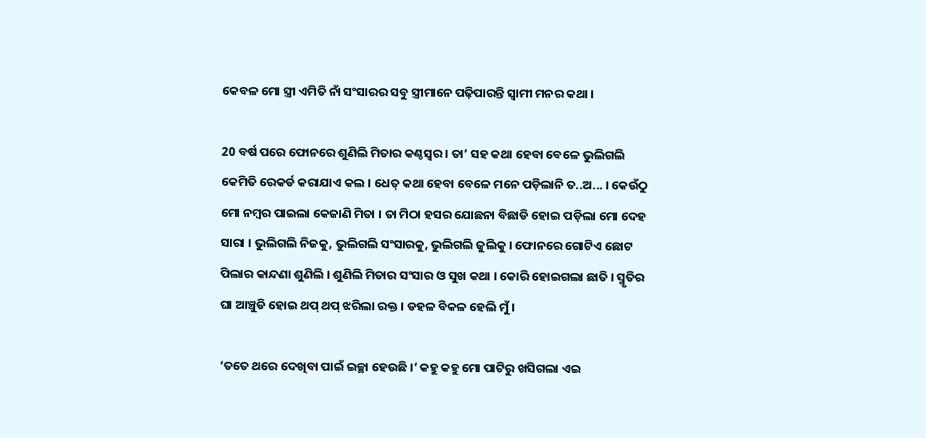କେବଳ ମୋ ସ୍ତ୍ରୀ ଏମିତି ନାଁ ସଂସାରର ସବୁ ସ୍ତ୍ରୀମାନେ ପଢ଼ିପାରନ୍ତି ସ୍ବାମୀ ମନର କଥା ।

20 ବର୍ଷ ପରେ ଫୋନରେ ଶୁଣିଲି ମିତାର କଣ୍ଠସ୍ବର । ତା’ ସହ କଥା ହେବା ବେଳେ ଭୁଲିଗଲି କେମିତି ରେକର୍ଡ କରାଯାଏ କଲ । ଧେତ୍‌ କଥା ହେବା ବେଳେ ମନେ ପଡ଼ିଲାନି ତ..ଅ... । କେଉଁଠୁ ମୋ ନମ୍ବର ପାଇଲା କେଜାଣି ମିତା । ତା ମିଠା ହସର ଯୋଛନା ବିଛାଡି ହୋଇ ପଡ଼ିଲା ମୋ ଦେହ ସାରା । ଭୁଲିଗଲି ନିଜକୁ, ଭୁଲିଗଲି ସଂସାରକୁ, ଭୁଲିଗଲି ଜୁଲିକୁ । ଫୋନରେ ଗୋଟିଏ ଛୋଟ ପିଲାର କାନ୍ଦଣା ଶୁଣିଲି । ଶୁଣିଲି ମିତାର ସଂସାର ଓ ସୁଖ କଥା । କୋରି ହୋଇଗଲା ଛାତି । ସ୍ମୃତିର ଘା ଆଞ୍ଚୁଡି ହୋଇ ଥପ୍‌ ଥପ୍‌ ଝରିଲା ରକ୍ତ । ଡହଳ ବିକଳ ହେଲି ମୁଁ ।

‘ତତେ ଥରେ ଦେଖିବା ପାଇଁ ଇଚ୍ଛା ହେଉଛି ।’ କହୁ କହୁ ମୋ ପାଟିରୁ ଖସିଗଲା ଏଇ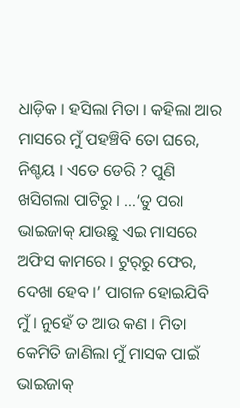ଧାଡ଼ିକ । ହସିଲା ମିତା । କହିଲା ଆର ମାସରେ ମୁଁ ପହଞ୍ଚିବି ତୋ ଘରେ, ନିଶ୍ଚୟ । ଏତେ ଡେରି ? ପୁଣି ଖସିଗଲା ପାଟିରୁ । …‘ତୁ ପରା ଭାଇଜାକ୍‌ ଯାଉଛୁ ଏଇ ମାସରେ ଅଫିସ କାମରେ । ଟୁର୍‌ରୁ ଫେର, ଦେଖା ହେବ ।’ ପାଗଳ ହୋଇଯିବି ମୁଁ । ନୁହେଁ ତ ଆଉ କଣ । ମିତା କେମିତି ଜାଣିଲା ମୁଁ ମାସକ ପାଇଁ ଭାଇଜାକ୍‌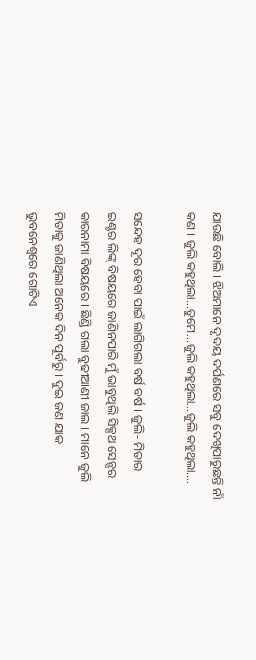ଯାଉଛି ବୋଲି । ଝିଅମାନେ ଦୃଦୟ ଦର୍ପଣରେ ସବୁ ଦେଖିପାରୁଛନ୍ତି ନାଁ କଣ । ଜୁଲି କହୁଥିଲା...ତୁମେ...ଜୁଲି କହୁଥିଲା…ଜୁଲି କହୁଥିଲା….

ସନ୍ଦେହ ଦୂର ହେବା ପାଇଁ ଲାଗିଗଲା ବର୍ଷ ବର୍ଷ । ଜୁଲି- ମିତାର ଇଣ୍ଟର ଲିଙ୍କ୍‌ ବିଷୟରେ ଜାଣିନପାରି ମୁଁ ଭାବୁଥିଲି ସିକ୍ସଥ ସେନ୍ସର କାରନାମା ବିଷୟରେ । ଛିଣ୍ଡି ଗଲା ବୁଢୀଆଣୀ ଜାଲ । ମାନେ ଜୁଲି ମିତାକୁ ଜାଣିଥିଲା ଅନେକ ଦିନ ପୂର୍ବରୁ । ଦୁଇ ଜଣ ଯାକ ଭୁବନେଶ୍ବରେ ଗୋଟିଏ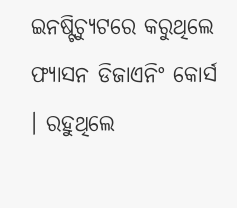ଇନଷ୍ଟିଚ୍ୟୁଟରେ କରୁଥିଲେ ଫ୍ୟାସନ ଡିଜାଏନିଂ କୋର୍ସ । ରହୁଥିଲେ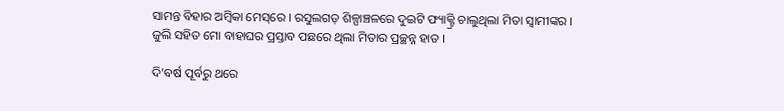ସାମନ୍ତ ବିହାର ଅମ୍ବିକା ମେସ୍‌ରେ । ରସୁଲଗଡ଼ ଶିଳ୍ପାଞ୍ଚଳରେ ଦୁଇଟି ଫ୍ୟାକ୍ଟ୍ରି ଚାଲୁଥିଲା ମିତା ସ୍ବାମୀଙ୍କର । ଜୁଲି ସହିତ ମୋ ବାହାଘର ପ୍ରସ୍ତାବ ପଛରେ ଥିଲା ମିତାର ପ୍ରଚ୍ଛନ୍ନ ହାତ ।

ଦି’ବର୍ଷ ପୂର୍ବରୁ ଥରେ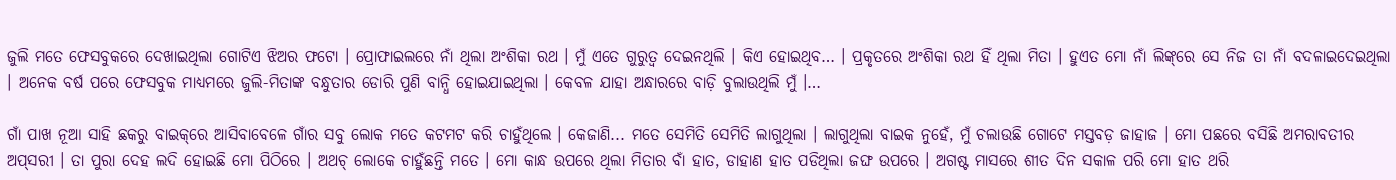ଜୁଲି ମତେ ଫେସବୁକରେ ଦେଖାଇଥିଲା ଗୋଟିଏ ଝିଅର ଫଟୋ । ପ୍ରୋଫାଇଲରେ ନାଁ ଥିଲା ଅଂଶିକା ରଥ । ମୁଁ ଏତେ ଗୁରୁତ୍ବ ଦେଇନଥିଲି । କିଏ ହୋଇଥିବ… । ପ୍ରକୃତରେ ଅଂଶିକା ରଥ ହିଁ ଥିଲା ମିତା । ହୁଏତ ମୋ ନାଁ ଲିଙ୍କ୍‌ରେ ସେ ନିଜ ତା ନାଁ ବଦଳାଇଦେଇଥିଲା । ଅନେକ ବର୍ଷ ପରେ ଫେସବୁକ ମାଧ୍ୟମରେ ଜୁଲି-ମିତାଙ୍କ ବନ୍ଧୁତାର ଡୋରି ପୁଣି ବାନ୍ଧି ହୋଇଯାଇଥିଲା । କେବଳ ଯାହା ଅନ୍ଧାରରେ ବାଡ଼ି ବୁଲାଉଥିଲି ମୁଁ ।…

ଗାଁ ପାଖ ନୂଆ ସାହି ଛକରୁ ବାଇକ୍‌ରେ ଆସିବାବେଳେ ଗାଁର ସବୁ ଲୋକ ମତେ କଟମଟ କରି ଚାହୁଁଥିଲେ । କେଜାଣି... ମତେ ସେମିତି ସେମିତି ଲାଗୁଥିଲା । ଲାଗୁଥିଲା ବାଇକ ନୁହେଁ, ମୁଁ ଚଲାଉଛି ଗୋଟେ ମସ୍ତବଡ଼ ଜାହାଜ । ମୋ ପଛରେ ବସିଛି ଅମରାବତୀର ଅପ୍‌ସରୀ । ତା ପୁରା ଦେହ ଲଦି ହୋଇଛି ମୋ ପିଠିରେ । ଅଥଚ୍‌ ଲୋକେ ଚାହୁଁଛନ୍ତି ମତେ । ମୋ କାନ୍ଧ ଉପରେ ଥିଲା ମିତାର ବାଁ ହାତ, ଡାହାଣ ହାତ ପଡିଥିଲା ଜଙ୍ଘ ଉପରେ । ଅଗଷ୍ଟ ମାସରେ ଶୀତ ଦିନ ସକାଳ ପରି ମୋ ହାତ ଥରି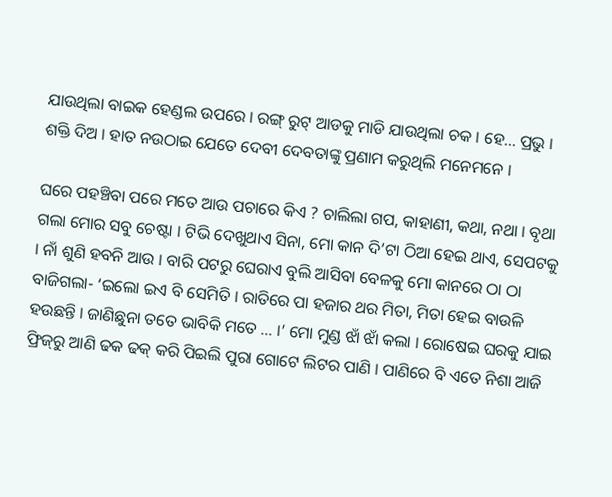ଯାଉଥିଲା ବାଇକ ହେଣ୍ଡଲ ଉପରେ । ରଙ୍ଗ୍‌ ରୁଟ୍‌ ଆଡକୁ ମାଡି ଯାଉଥିଲା ଚକ । ହେ... ପ୍ରଭୁ । ଶକ୍ତି ଦିଅ । ହାତ ନଉଠାଇ ଯେତେ ଦେବୀ ଦେବତାଙ୍କୁ ପ୍ରଣାମ କରୁଥିଲି ମନେମନେ ।

ଘରେ ପହଞ୍ଚିବା ପରେ ମତେ ଆଉ ପଚାରେ କିଏ ? ଚାଲିଲା ଗପ, କାହାଣୀ, କଥା, ନଥା । ବୃଥା ଗଲା ମୋର ସବୁ ଚେଷ୍ଟା । ଟିଭି ଦେଖୁଥାଏ ସିନା, ମୋ କାନ ଦି’ଟା ଠିଆ ହେଇ ଥାଏ, ସେପଟକୁ । ନାଁ ଶୁଣି ହବନି ଆଉ । ବାରି ପଟରୁ ଘେରାଏ ବୁଲି ଆସିବା ବେଳକୁ ମୋ କାନରେ ଠା ଠା ବାଜିଗଲା- ‘ଇଲୋ ଇଏ ବି ସେମିତି । ରାତିରେ ପା ହଜାର ଥର ମିତା, ମିତା ହେଇ ବାଉଳି ହଉଛନ୍ତି । ଜାଣିଛୁନା ତତେ ଭାବିକି ମତେ … ।’ ମୋ ମୁଣ୍ଡ ଝାଁ ଝାଁ କଲା । ରୋଷେଇ ଘରକୁ ଯାଇ ଫ୍ରିଜ୍‌ରୁ ଆଣି ଢକ ଢକ୍‌ କରି ପିଇଲି ପୁରା ଗୋଟେ ଲିଟର ପାଣି । ପାଣିରେ ବି ଏତେ ନିଶା ଆଜି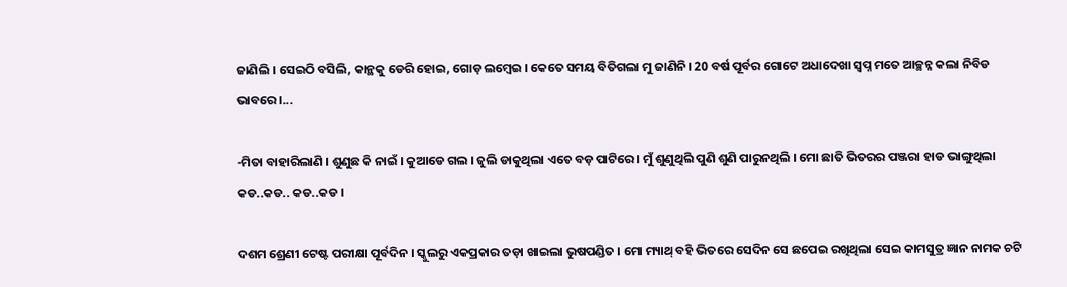ଜାଣିଲି । ସେଇଠି ବସିଲି, କାନ୍ଥକୁ ଡେରି ହୋଇ, ଗୋଡ଼ ଲମ୍ବେଇ । କେତେ ସମୟ ବିତିଗଲା ମୁ ଜାଣିନି । 20 ବର୍ଷ ପୂର୍ବର ଗୋଟେ ଅଧାଦେଖା ସ୍ବପ୍ନ ମତେ ଆଚ୍ଛନ୍ନ କଲା ନିବିଡ ଭାବରେ ।...

-ମିତା ବାହାରିଲାଣି । ଶୁଣୁଛ କି ନାଇଁ । କୁଆଡେ ଗଲ । ଜୁଲି ଡାକୁଥିଲା ଏତେ ବଡ଼ ପାଟିରେ । ମୁଁ ଶୁଣୁଥିଲି ପୁଣି ଶୁଣି ପାରୁନଥିଲି । ମୋ ଛାତି ଭିତରର ପଞ୍ଜରା ହାଡ ଭାଙ୍ଗୁଥିଲା କଡ..କଡ.. କଡ..କଡ ।

ଦଶମ ଶ୍ରେଣୀ ଟେଷ୍ଟ ପରୀକ୍ଷା ପୂର୍ବଦିନ । ସ୍କୁଲରୁ ଏକପ୍ରକାର ତଡ଼ା ଖାଇଲା ଭୁଷପଣ୍ଡିତ । ମୋ ମ୍ୟାଥ୍‌ ବହି ଭିତରେ ସେଦିନ ସେ ଛପେଇ ରଖିଥିଲା ସେଇ କାମସୁତ୍ର ଜ୍ଞାନ ନାମକ ଚଟି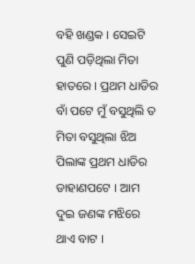ବହି ଖଣ୍ଡକ । ସେଇଟି ପୁଣି ପଡ଼ିଥିଲା ମିତା ହାତରେ । ପ୍ରଥମ ଧାଡିର ବାଁ ପଟେ ମୁଁ ବସୁଥିଲି ତ ମିତା ବସୁଥିଲା ଝିଅ ପିଲାଙ୍କ ପ୍ରଥମ ଧାଡିର ଡାହାଣପଟେ । ଆମ ଦୁଇ ଜଣଙ୍କ ମଝିରେ ଥାଏ ବାଟ ।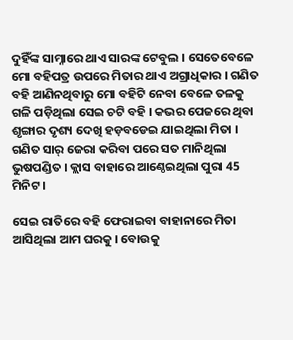ଦୁହିଁଙ୍କ ସାମ୍ନାରେ ଥାଏ ସାରଙ୍କ ଟେବୁଲ । ସେତେବେଳେ ମୋ ବହିପତ୍ର ଉପରେ ମିତାର ଥାଏ ଅଗ୍ରାଧିକାର । ଗଣିତ ବହି ଆଣିନଥିବାରୁ ମୋ ବହିଟି ନେବା ବେଳେ ତଳକୁ ଗଳି ପଡ଼ିଥିଲା ସେଇ ଚଟି ବହି । କଭର ପେଜରେ ଥିବା ଶୃଙ୍ଗାର ଦୃଶ୍ୟ ଦେଖି ହଡ଼ବଡେଇ ଯାଇଥିଲା ମିତା । ଗଣିତ ସାର୍‌ ଜେରା କରିବା ପରେ ସତ ମାନିଥିଲା ଭୁଷପଣ୍ଡିତ । କ୍ଲାସ ବାହାରେ ଆଣ୍ଠେଇଥିଲା ପୁରା 45 ମିନିଟ ।

ସେଇ ରାତିରେ ବହି ଫେରାଇବା ବାହାନାରେ ମିତା ଆସିଥିଲା ଆମ ଘରକୁ । ବୋଉକୁ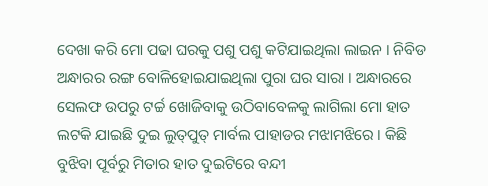ଦେଖା କରି ମୋ ପଢା ଘରକୁ ପଶୁ ପଶୁ କଟିଯାଇଥିଲା ଲାଇନ । ନିବିଡ ଅନ୍ଧାରର ରଙ୍ଗ ବୋଳିହୋଇଯାଇଥିଲା ପୁରା ଘର ସାରା । ଅନ୍ଧାରରେ ସେଲଫ ଉପରୁ ଟର୍ଚ୍ଚ ଖୋଜିବାକୁ ଉଠିବାବେଳକୁ ଲାଗିଲା ମୋ ହାତ ଲଟକି ଯାଇଛି ଦୁଇ ଲୁତ୍‌ପୁତ୍‌ ମାର୍ବଲ ପାହାଡର ମଝାମଝିରେ । କିଛି ବୁଝିବା ପୂର୍ବରୁ ମିତାର ହାତ ଦୁଇଟିରେ ବନ୍ଦୀ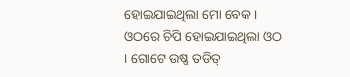ହୋଇଯାଇଥିଲା ମୋ ବେକ । ଓଠରେ ଚିପି ହୋଇଯାଇଥିଲା ଓଠ । ଗୋଟେ ଉଷ୍ଣ ତଡିତ୍‌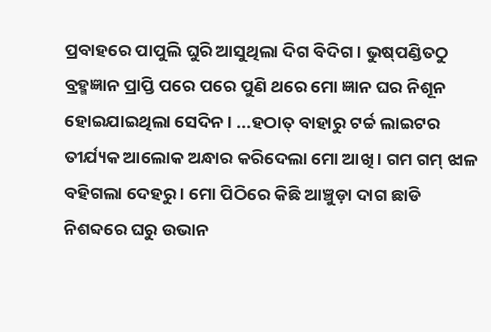ପ୍ରବାହରେ ପାପୁଲି ଘୁରି ଆସୁଥିଲା ଦିଗ ବିଦିଗ । ଭୁଷ୍‌ପଣ୍ଡିତଠୁ ବ୍ରହ୍ମଜ୍ଞାନ ପ୍ରାପ୍ତି ପରେ ପରେ ପୁଣି ଥରେ ମୋ ଜ୍ଞାନ ଘର ନିଶୂନ ହୋଇଯାଇଥିଲା ସେଦିନ । ...ହଠାତ୍‌ ବାହାରୁ ଟର୍ଚ୍ଚ ଲାଇଟର ତୀର୍ଯ୍ୟକ ଆଲୋକ ଅନ୍ଧାର କରିଦେଲା ମୋ ଆଖି । ଗମ ଗମ୍‌ ଝାଳ ବହିଗଲା ଦେହରୁ । ମୋ ପିଠିରେ କିଛି ଆଞ୍ଚୁଡ଼ା ଦାଗ ଛାଡି ନିଶବ୍ଦରେ ଘରୁ ଉଭାନ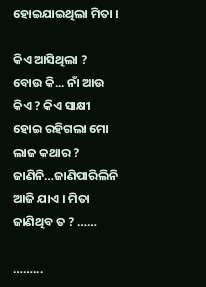ହୋଇଯାଇଥିଲା ମିତା ।

କିଏ ଆସିଥିଲା ? ବୋଉ କି... ନାଁ ଆଉ କିଏ ? କିଏ ସାକ୍ଷୀ ହୋଇ ରହିଗଲା ମୋ ଲାଜ କଥାର ? ଜାଣିନି…ଜାଣିପାରିଲିନି ଆଜି ଯାଏ । ମିତା ଜାଣିଥିବ ତ ? ……

……...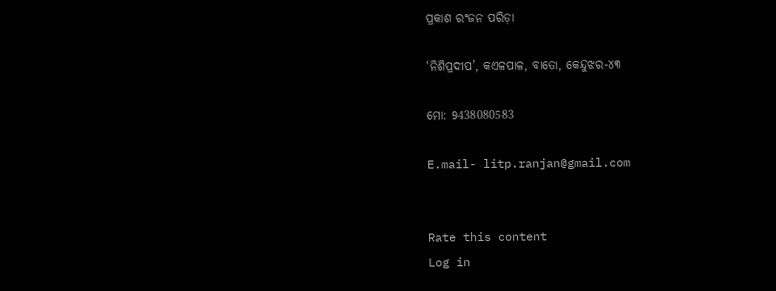ପ୍ରକାଶ ରଂଜନ ପରିଡ଼ା

‘ନିଶିପ୍ରଦୀପ’, କଏଳପାଳ, ବାତୋ, କେନ୍ଦୁଝର-୪୩

ମୋ: 9438080583

E.mail- litp.ranjan@gmail.com


Rate this content
Log in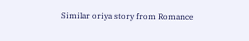Similar oriya story from Romance